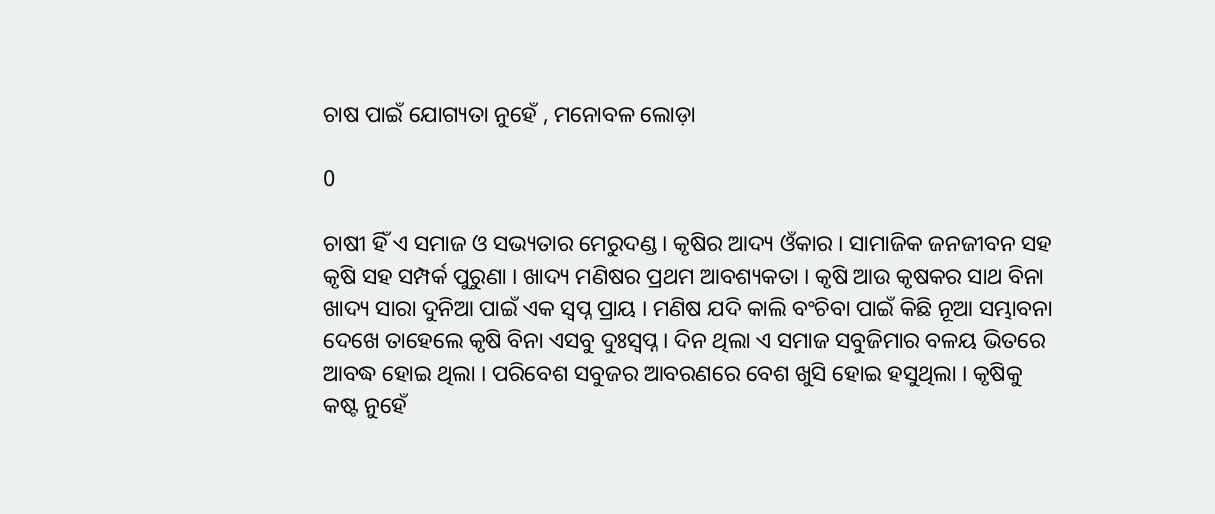ଚାଷ ପାଇଁ ଯୋଗ୍ୟତା ନୁହେଁ , ମନୋବଳ ଲୋଡ଼ା

0

ଚାଷୀ ହିଁ ଏ ସମାଜ ଓ ସଭ୍ୟତାର ମେରୁଦଣ୍ଡ । କୃଷିର ଆଦ୍ୟ ଓଁକାର । ସାମାଜିକ ଜନଜୀବନ ସହ କୃଷି ସହ ସମ୍ପର୍କ ପୁରୁଣା । ଖାଦ୍ୟ ମଣିଷର ପ୍ରଥମ ଆବଶ୍ୟକତା । କୃଷି ଆଉ କୃଷକର ସାଥ ବିନା ଖାଦ୍ୟ ସାରା ଦୁନିଆ ପାଇଁ ଏକ ସ୍ୱପ୍ନ ପ୍ରାୟ । ମଣିଷ ଯଦି କାଲି ବଂଚିବା ପାଇଁ କିଛି ନୂଆ ସମ୍ଭାବନା ଦେଖେ ତାହେଲେ କୃଷି ବିନା ଏସବୁ ଦୁଃସ୍ୱପ୍ନ । ଦିନ ଥିଲା ଏ ସମାଜ ସବୁଜିମାର ବଳୟ ଭିତରେ ଆବଦ୍ଧ ହୋଇ ଥିଲା । ପରିବେଶ ସବୁଜର ଆବରଣରେ ବେଶ ଖୁସି ହୋଇ ହସୁଥିଲା । କୃଷିକୁ କଷ୍ଟ ନୁହେଁ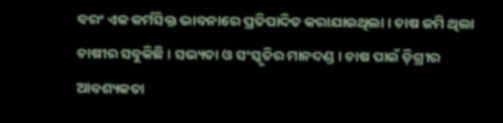ବରଂ ଏକ କର୍ମସିକ୍ତ ଭାବନାରେ ପ୍ରତିପାଦିତ କରାଯାଉଥିଲା । ଚାଷ ଜମି ଥିଲା ଚାଷୀର ସବୁକିଛି । ସଭ୍ୟତା ଓ ସଂସ୍କୃତିର ମାନଦଣ୍ଡ । ଚାଷ ପାଇଁ ଡ଼ିଗ୍ରୀର ଆବଶ୍ୟକତା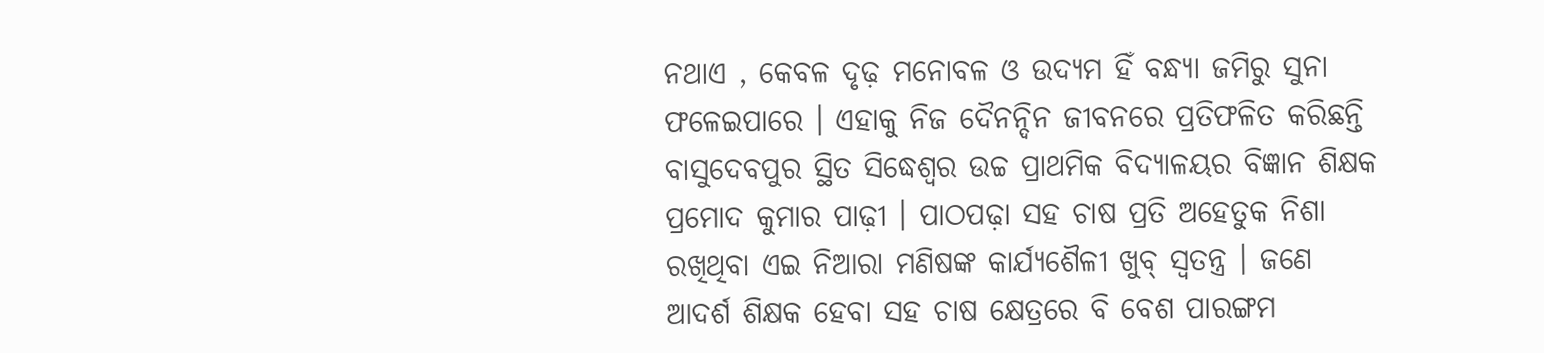ନଥାଏ , କେବଳ ଦୃଢ଼ ମନୋବଳ ଓ ଉଦ୍ୟମ ହିଁ ବନ୍ଧ୍ୟା ଜମିରୁ ସୁନା ଫଳେଇପାରେ । ଏହାକୁ ନିଜ ଦୈନନ୍ଦିନ ଜୀବନରେ ପ୍ରତିଫଳିତ କରିଛନ୍ତି ବାସୁଦେବପୁର ସ୍ଥିତ ସିଦ୍ଧେଶ୍ୱର ଉଚ୍ଚ ପ୍ରାଥମିକ ବିଦ୍ୟାଳୟର ବିଜ୍ଞାନ ଶିକ୍ଷକ ପ୍ରମୋଦ କୁମାର ପାଢ଼ୀ । ପାଠପଢ଼ା ସହ ଚାଷ ପ୍ରତି ଅହେତୁକ ନିଶା ରଖିଥିବା ଏଇ ନିଆରା ମଣିଷଙ୍କ କାର୍ଯ୍ୟଶୈଳୀ ଖୁବ୍‌ ସ୍ୱତନ୍ତ୍ର । ଜଣେ ଆଦର୍ଶ ଶିକ୍ଷକ ହେବା ସହ ଚାଷ କ୍ଷେତ୍ରରେ ବି ବେଶ ପାରଙ୍ଗମ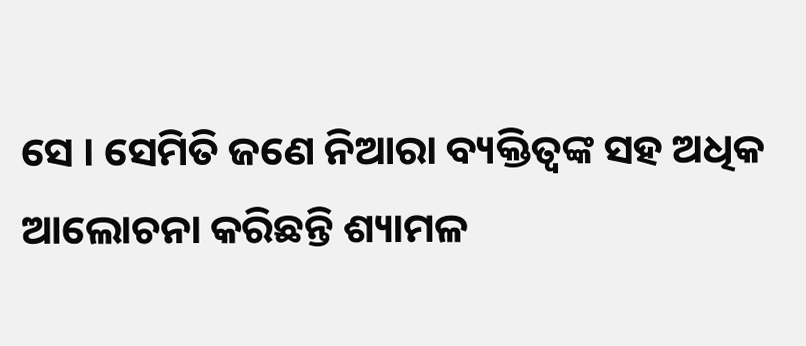ସେ । ସେମିତି ଜଣେ ନିଆରା ବ୍ୟକ୍ତିତ୍ୱଙ୍କ ସହ ଅଧିକ ଆଲୋଚନା କରିଛନ୍ତି ଶ୍ୟାମଳ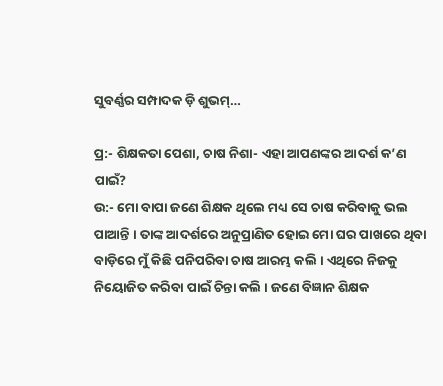ସୁବର୍ଣ୍ଣର ସମ୍ପାଦକ ଡ଼ି ଶୁଭମ୍‌…

ପ୍ର:- ଶିକ୍ଷକତା ପେଶା, ଚାଷ ନିଶା- ଏହା ଆପଣଙ୍କର ଆଦର୍ଶ କ’ଣ ପାଇଁ?
ଉ:- ମୋ ବାପା ଜଣେ ଶିକ୍ଷକ ଥିଲେ ମଧ୍ୟ ସେ ଚାଷ କରିବାକୁ ଭଲ ପାଆନ୍ତି । ତାଙ୍କ ଆଦର୍ଶରେ ଅନୁପ୍ରାଣିତ ହୋଇ ମୋ ଘର ପାଖରେ ଥିବା ବାଡ଼ିରେ ମୁଁ କିଛି ପନିପରିବା ଚାଷ ଆରମ୍ଭ କଲି । ଏଥିରେ ନିଜକୁ ନିୟୋଜିତ କରିବା ପାଇଁ ଚିନ୍ତା କଲି । ଜଣେ ବିଜ୍ଞାନ ଶିକ୍ଷକ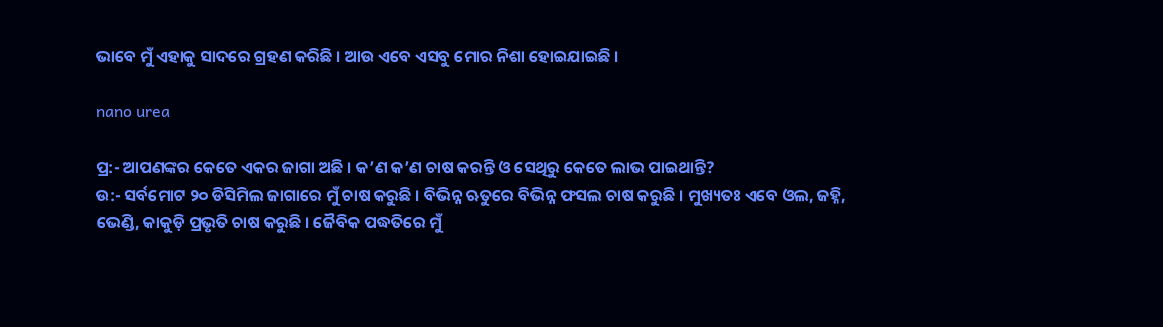ଭାବେ ମୁଁ ଏହାକୁ ସାଦରେ ଗ୍ରହଣ କରିଛି । ଆଉ ଏବେ ଏସବୁ ମୋର ନିଶା ହୋଇଯାଇଛି ।

nano urea

ପ୍ର:- ଆପଣଙ୍କର କେତେ ଏକର ଜାଗା ଅଛି । କ’ଣ କ’ଣ ଚାଷ କରନ୍ତି ଓ ସେଥିରୁ କେତେ ଲାଭ ପାଇଥାନ୍ତି?
ଉ:- ସର୍ବମୋଟ ୨୦ ଡିସିମିଲ ଜାଗାରେ ମୁଁ ଚାଷ କରୁଛି । ବିଭିନ୍ନ ଋତୁରେ ବିଭିନ୍ନ ଫସଲ ଚାଷ କରୁଛି । ମୁଖ୍ୟତଃ ଏବେ ଓଲ, ଜହ୍ନି, ଭେଣ୍ଡି, କାକୁଡ଼ି ପ୍ରଭୃତି ଚାଷ କରୁଛି । ଜୈବିକ ପଦ୍ଧତିରେ ମୁଁ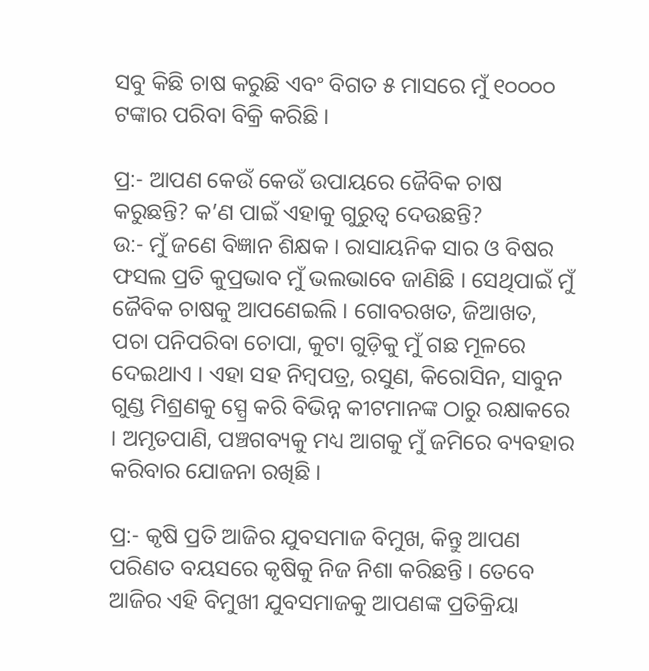ସବୁ କିଛି ଚାଷ କରୁଛି ଏବଂ ବିଗତ ୫ ମାସରେ ମୁଁ ୧୦୦୦୦ ଟଙ୍କାର ପରିବା ବିକ୍ରି କରିଛି ।

ପ୍ର:- ଆପଣ କେଉଁ କେଉଁ ଉପାୟରେ ଜୈବିକ ଚାଷ କରୁଛନ୍ତି? କ’ଣ ପାଇଁ ଏହାକୁ ଗୁରୁତ୍ୱ ଦେଉଛନ୍ତି?
ଉ:- ମୁଁ ଜଣେ ବିଜ୍ଞାନ ଶିକ୍ଷକ । ରାସାୟନିକ ସାର ଓ ବିଷର ଫସଲ ପ୍ରତି କୁପ୍ରଭାବ ମୁଁ ଭଲଭାବେ ଜାଣିଛି । ସେଥିପାଇଁ ମୁଁ ଜୈବିକ ଚାଷକୁ ଆପଣେଇଲି । ଗୋବରଖତ, ଜିଆଖତ, ପଚା ପନିପରିବା ଚୋପା, କୁଟା ଗୁଡ଼ିକୁ ମୁଁ ଗଛ ମୂଳରେ ଦେଇଥାଏ । ଏହା ସହ ନିମ୍ବପତ୍ର, ରସୁଣ, କିରୋସିନ, ସାବୁନ ଗୁଣ୍ଡ ମିଶ୍ରଣକୁ ସ୍ପ୍ରେ କରି ବିଭିନ୍ନ କୀଟମାନଙ୍କ ଠାରୁ ରକ୍ଷାକରେ । ଅମୃତପାଣି, ପଞ୍ଚଗବ୍ୟକୁ ମଧ୍ୟ ଆଗକୁ ମୁଁ ଜମିରେ ବ୍ୟବହାର କରିବାର ଯୋଜନା ରଖିଛି ।

ପ୍ର:- କୃଷି ପ୍ରତି ଆଜିର ଯୁବସମାଜ ବିମୁଖ, କିନ୍ତୁ ଆପଣ ପରିଣତ ବୟସରେ କୃଷିକୁ ନିଜ ନିଶା କରିଛନ୍ତି । ତେବେ ଆଜିର ଏହି ବିମୁଖୀ ଯୁବସମାଜକୁ ଆପଣଙ୍କ ପ୍ରତିକ୍ରିୟା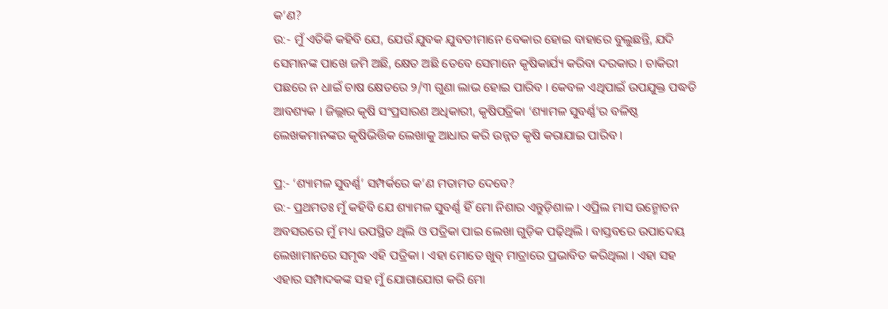କ’ଣ?
ଉ:- ମୁଁ ଏତିକି କହିବି ଯେ, ଯେଉଁ ଯୁବକ ଯୁବତୀମାନେ ବେକାର ହୋଇ ବାହାରେ ବୁଲୁଛନ୍ତି, ଯଦି ସେମାନଙ୍କ ପାଖେ ଜମି ଅଛି, କ୍ଷେତ ଅଛି ତେବେ ସେମାନେ କୃଷିକାର୍ଯ୍ୟ କରିବା ଦରକାର । ଚାକିରୀ ପଛରେ ନ ଧାଇଁ ଚାଷ କ୍ଷେତରେ ୨/୩ ଗୁଣା ଲାଭ ହୋଇ ପାରିବ । କେବଳ ଏଥିପାଇଁ ଉପଯୁକ୍ତ ପଦ୍ଧତି ଆବଶ୍ୟକ । ଜିଲ୍ଲାର କୃଷି ସଂପ୍ରସାରଣ ଅଧିକାରୀ, କୃଷିପତ୍ରିକା ‘ଶ୍ୟାମଳ ସୁବର୍ଣ୍ଣ’ର ବଳିଷ୍ଠ ଲେଖକମାନଙ୍କର କୃଷିଭିତ୍ତିକ ଲେଖାକୁ ଆଧାର କରି ଉନ୍ନତ କୃଷି କରାଯାଇ ପାରିବ ।

ପ୍ର:- ‘ଶ୍ୟାମଳ ସୁବର୍ଣ୍ଣ’ ସମ୍ପର୍କରେ କ’ଣ ମତାମତ ଦେବେ?
ଉ:- ପ୍ରଥମତଃ ମୁଁ କହିବି ଯେ ଶ୍ୟାମଳ ସୁବର୍ଣ୍ଣ ହିଁ ମୋ ନିଶାର ଏନ୍ତୁଡ଼ିଶାଳ । ଏପ୍ରିଲ ମାସ ଉନ୍ମୋଚନ ଅବସରରେ ମୁଁ ମଧ୍ୟ ଉପସ୍ଥିତ ଥିଲି ଓ ପତ୍ରିକା ପାଇ ଲେଖା ଗୁଡ଼ିକ ପଢ଼ିଥିଲି । ବାସ୍ତବରେ ଉପାଦେୟ ଲେଖାମାନରେ ସମୃଦ୍ଧ ଏହି ପତ୍ରିକା । ଏହା ମୋତେ ଖୁବ୍‌ ମାତ୍ରାରେ ପ୍ରଭାବିତ କରିଥିଲା । ଏହା ସହ ଏହାର ସମ୍ପାଦକଙ୍କ ସହ ମୁଁ ଯୋଗାଯୋଗ କରି ମୋ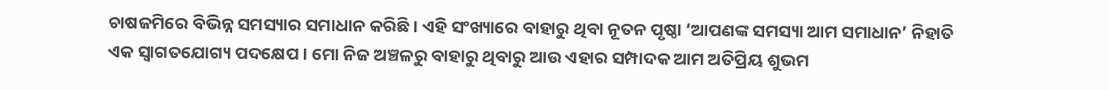ଚାଷଜମିରେ ବିଭିନ୍ନ ସମସ୍ୟାର ସମାଧାନ କରିଛି । ଏହି ସଂଖ୍ୟାରେ ବାହାରୁ ଥିବା ନୂତନ ପୃଷ୍ଠା ‘ଆପଣଙ୍କ ସମସ୍ୟା ଆମ ସମାଧାନ’ ନିହାତି ଏକ ସ୍ୱାଗତଯୋଗ୍ୟ ପଦକ୍ଷେପ । ମୋ ନିଜ ଅଞ୍ଚଳରୁ ବାହାରୁ ଥିବାରୁ ଆଉ ଏହାର ସମ୍ପାଦକ ଆମ ଅତିପ୍ରିୟ ଶୁଭମ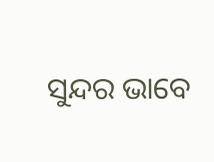ସୁନ୍ଦର ଭାବେ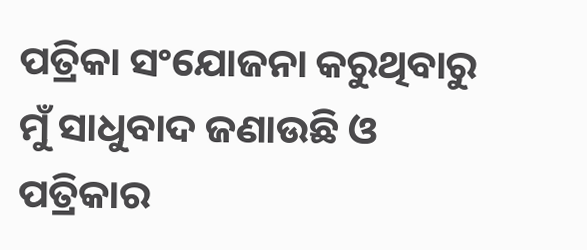ପତ୍ରିକା ସଂଯୋଜନା କରୁଥିବାରୁ ମୁଁ ସାଧୁବାଦ ଜଣାଉଛି ଓ ପତ୍ରିକାର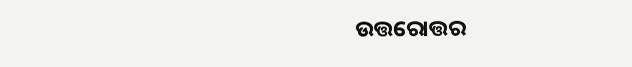ଉତ୍ତରୋତ୍ତର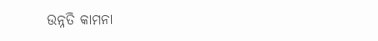ଉନ୍ନତି କାମନା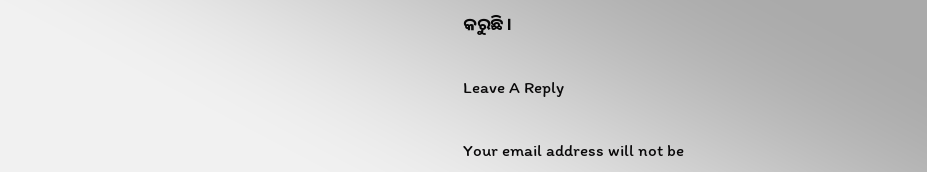କରୁଛି ।

Leave A Reply

Your email address will not be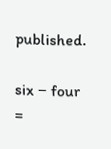published.

six − four =